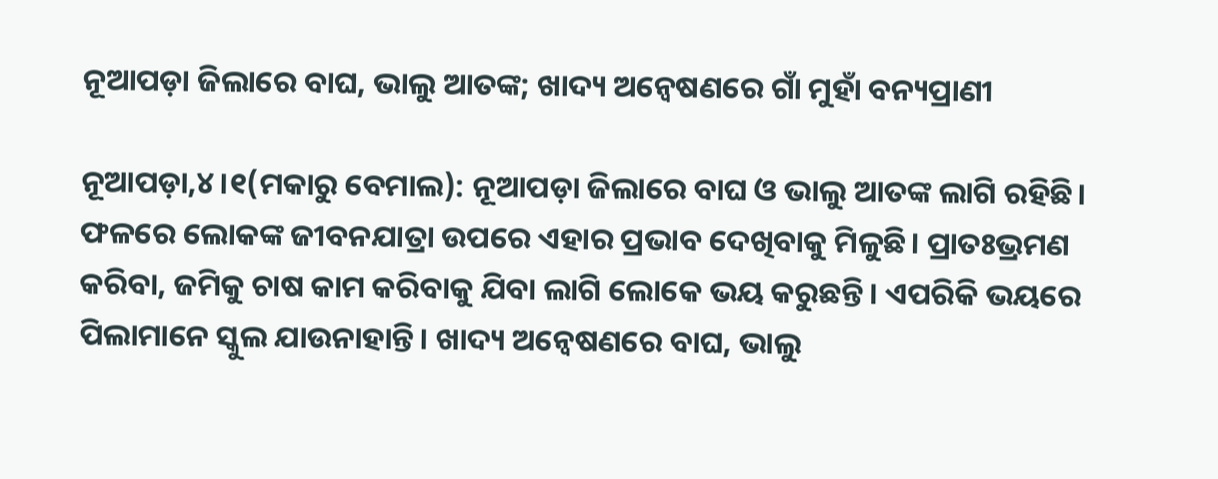ନୂଆପଡ଼ା ଜିଲାରେ ବାଘ, ଭାଲୁ ଆତଙ୍କ; ଖାଦ୍ୟ ଅନ୍ବେଷଣରେ ଗାଁ ମୁହାଁ ବନ୍ୟପ୍ରାଣୀ

ନୂଆପଡ଼ା,୪।୧(ମକାରୁ ବେମାଲ): ନୂଆପଡ଼ା ଜିଲାରେ ବାଘ ଓ ଭାଲୁ ଆତଙ୍କ ଲାଗି ରହିଛି। ଫଳରେ ଲୋକଙ୍କ ଜୀବନଯାତ୍ରା ଉପରେ ଏହାର ପ୍ରଭାବ ଦେଖିବାକୁ ମିଳୁଛି। ପ୍ରାତଃଭ୍ରମଣ କରିବା, ଜମିକୁ ଚାଷ କାମ କରିବାକୁ ଯିବା ଲାଗି ଲୋକେ ଭୟ କରୁଛନ୍ତି। ଏପରିକି ଭୟରେ ପିଲାମାନେ ସ୍କୁଲ ଯାଉନାହାନ୍ତି। ଖାଦ୍ୟ ଅନ୍ବେଷଣରେ ବାଘ, ଭାଲୁ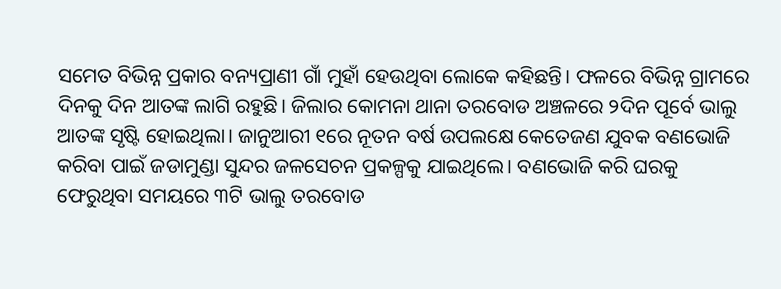ସମେତ ବିଭିନ୍ନ ପ୍ରକାର ବନ୍ୟପ୍ରାଣୀ ଗାଁ ମୁହାଁ ହେଉଥିବା ଲୋକେ କହିଛନ୍ତି। ଫଳରେ ବିଭିନ୍ନ ଗ୍ରାମରେ ଦିନକୁ ଦିନ ଆତଙ୍କ ଲାଗି ରହୁଛି। ଜିଲାର କୋମନା ଥାନା ତରବୋଡ ଅଞ୍ଚଳରେ ୨ଦିନ ପୂର୍ବେ ଭାଲୁ ଆତଙ୍କ ସୃଷ୍ଟି ହୋଇଥିଲା। ଜାନୁଆରୀ ୧ରେ ନୂତନ ବର୍ଷ ଉପଲକ୍ଷେ କେତେଜଣ ଯୁବକ ବଣଭୋଜି କରିବା ପାଇଁ ଜଡାମୁଣ୍ଡା ସୁନ୍ଦର ଜଳସେଚନ ପ୍ରକଳ୍ପକୁ ଯାଇଥିଲେ। ବଣଭୋଜି କରି ଘରକୁ ଫେରୁଥିବା ସମୟରେ ୩ଟି ଭାଲୁ ତରବୋଡ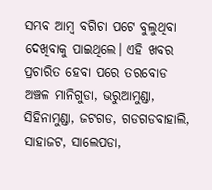ସମ୍ଭବ ଆମ୍ବ ବଗିଚା ପଟେ ବୁଲୁଥିବା ଦେଖିବାକୁ ପାଇଥିଲେ। ଏହି ଖବର ପ୍ରଚାରିତ ହେବା ପରେ ତରବୋଡ ଅଞ୍ଚଳ ମାନିଗୁଡା, ଭରୁଆମୁଣ୍ଡା, ସିହିନାମୁଣ୍ଡା, ଜଟଗଡ, ଗଡଗଡବାହାଲି, ସାହାଜଟ, ସାଲେପଡା,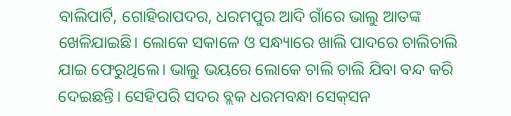ବାଲିପାର୍ଟି, ଗୋହିରାପଦର, ଧରମପୁର ଆଦି ଗାଁରେ ଭାଲୁ ଆତଙ୍କ ଖେଳିଯାଇଛି। ଲୋକେ ସକାଳେ ଓ ସନ୍ଧ୍ୟାରେ ଖାଲି ପାଦରେ ଚାଲିଚାଲି ଯାଇ ଫେରୁଥିଲେ। ଭାଲୁ ଭୟରେ ଲୋକେ ଚାଲି ଚାଲି ଯିବା ବନ୍ଦ କରି ଦେଇଛନ୍ତି। ସେହିପରି ସଦର ବ୍ଲକ ଧରମବନ୍ଧା ସେକ୍‌ସନ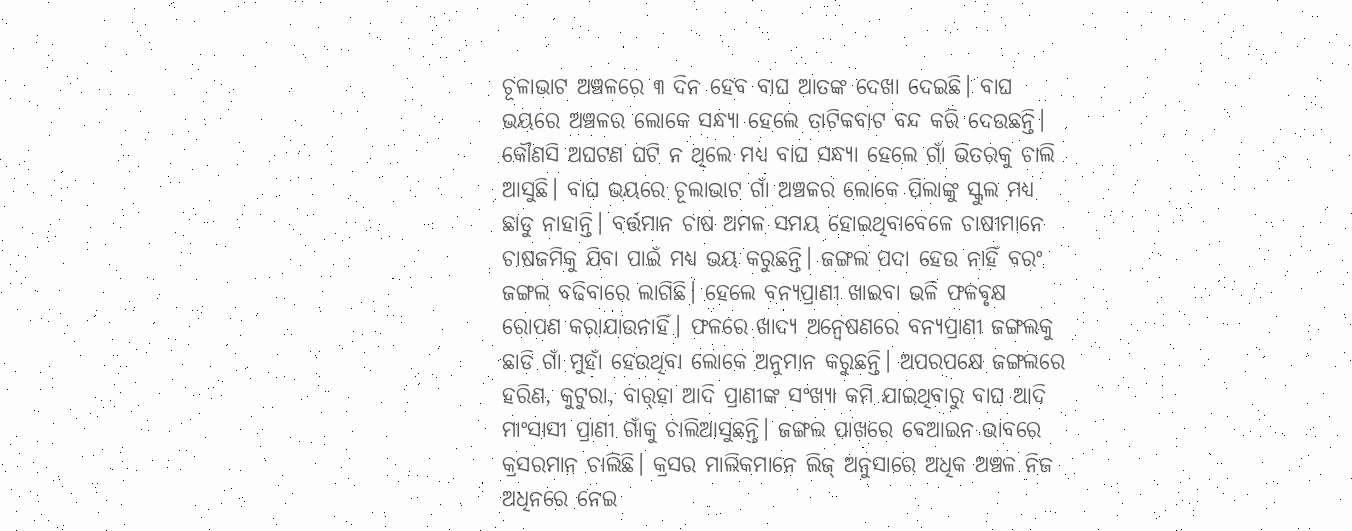ଚୂଳାଭାଟ ଅଞ୍ଚଳରେ ୩ ଦିନ ହେବ ବାଘ ଆତଙ୍କ ଦେଖା ଦେଇଛି। ବାଘ ଭୟରେ ଅଞ୍ଚଳର ଲୋକେ ସନ୍ଧ୍ୟା ହେଲେ ତାଟିକବାଟ ବନ୍ଦ କରି ଦେଉଛନ୍ତି। କୌଣସି ଅଘଟଣ ଘଟି ନ ଥିଲେ ମଧ୍ୟ ବାଘ ସନ୍ଧ୍ୟା ହେଲେ ଗାଁ ଭିତରକୁ ଚାଲି ଆସୁଛି। ବାଘ ଭୟରେ ଚୂଲାଭାଟ ଗାଁ ଅଞ୍ଚଳର ଲୋକେ ପିଲାଙ୍କୁ ସ୍କୁଲ ମଧ୍ୟ ଛାଡୁ ନାହାନ୍ତି। ବର୍ତ୍ତମାନ ଚାଷ ଅମଳ ସମୟ ହୋଇଥିବାବେଳେ ଚାଷୀମାନେ ଚାଷଜମିକୁ ଯିବା ପାଇଁ ମଧ୍ୟ ଭୟ କରୁଛନ୍ତି। ଜଙ୍ଗଲ ପଦା ହେଉ ନାହିଁ ବରଂ ଜଙ୍ଗଲ ବଢିବାରେ ଲାଗିଛି। ହେଲେ ବନ୍ୟପ୍ରାଣୀ ଖାଇବା ଭଳି ଫଳବୃକ୍ଷ ରୋପଣ କରାଯାଉନାହିଁ। ଫଳରେ ଖାଦ୍ୟ ଅନ୍ବେଷଣରେ ବନ୍ୟପ୍ରାଣୀ ଜଙ୍ଗଲକୁ ଛାଡି ଗାଁ ମୁହାଁ ହେଉଥିବା ଲୋକେ ଅନୁମାନ କରୁଛନ୍ତି। ଅପରପକ୍ଷେ ଜଙ୍ଗଲରେ ହରିଣ, କୁଟୁରା, ବାର୍‌ହା ଆଦି ପ୍ରାଣୀଙ୍କ ସଂଖ୍ୟା କମି ଯାଇଥିବାରୁ ବାଘ ଆଦି ମାଂସାସୀ ପ୍ରାଣୀ ଗାଁକୁ ଚାଲିଆସୁଛନ୍ତି। ଜଙ୍ଗଲ ପାଖରେ ବେଆଇନ ଭାବରେ କ୍ରସରମାନ ଚାଲିଛି। କ୍ରସର ମାଲିକମାନେ ଲିଜ୍‌ ଅନୁସାରେ ଅଧିକ ଅଞ୍ଚଳ ନିଜ ଅଧିନରେ ନେଇ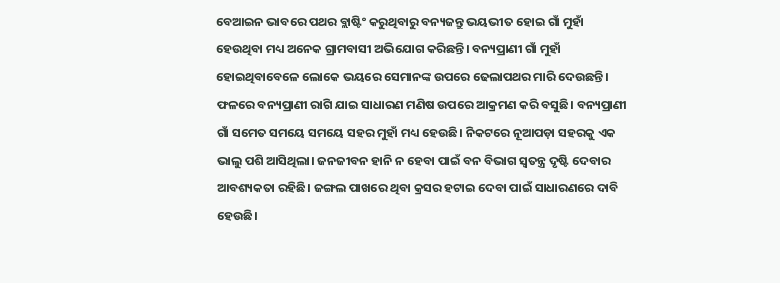ବେଆଇନ ଭାବରେ ପଥର ବ୍ଲାଷ୍ଟିଂ କରୁଥିବାରୁ ବନ୍ୟଜନ୍ତୁ ଭୟଭୀତ ହୋଇ ଗାଁ ମୁହାଁ ହେଉଥିବା ମଧ୍ୟ ଅନେକ ଗ୍ରାମବାସୀ ଅଭିଯୋଗ କରିଛନ୍ତି। ବନ୍ୟପ୍ରାଣୀ ଗାଁ ମୁହାଁ ହୋଇଥିବାବେଳେ ଲୋକେ ଭୟରେ ସେମାନଙ୍କ ଉପରେ ଢେଲାପଥର ମାରି ଦେଉଛନ୍ତି। ଫଳରେ ବନ୍ୟପ୍ରାଣୀ ରାଗି ଯାଇ ସାଧାରଣ ମଣିଷ ଉପରେ ଆକ୍ରମଣ କରି ବସୁଛି। ବନ୍ୟପ୍ରାଣୀ ଗାଁ ସମେତ ସମୟେ ସମୟେ ସହର ମୁହାଁ ମଧ୍ୟ ହେଉଛି। ନିକଟରେ ନୂଆପଡ଼ା ସହରକୁ ଏକ ଭାଲୁ ପଶି ଆସିଥିଲା। ଜନଜୀବନ ହାନି ନ ହେବା ପାଇଁ ବନ ବିଭାଗ ସ୍ବତନ୍ତ୍ର ଦୃଷ୍ଟି ଦେବାର ଆବଶ୍ୟକତା ରହିଛି। ଜଙ୍ଗଲ ପାଖରେ ଥିବା କ୍ରସର ହଟାଇ ଦେବା ପାଇଁ ସାଧାରଣରେ ଦାବି ହେଉଛି।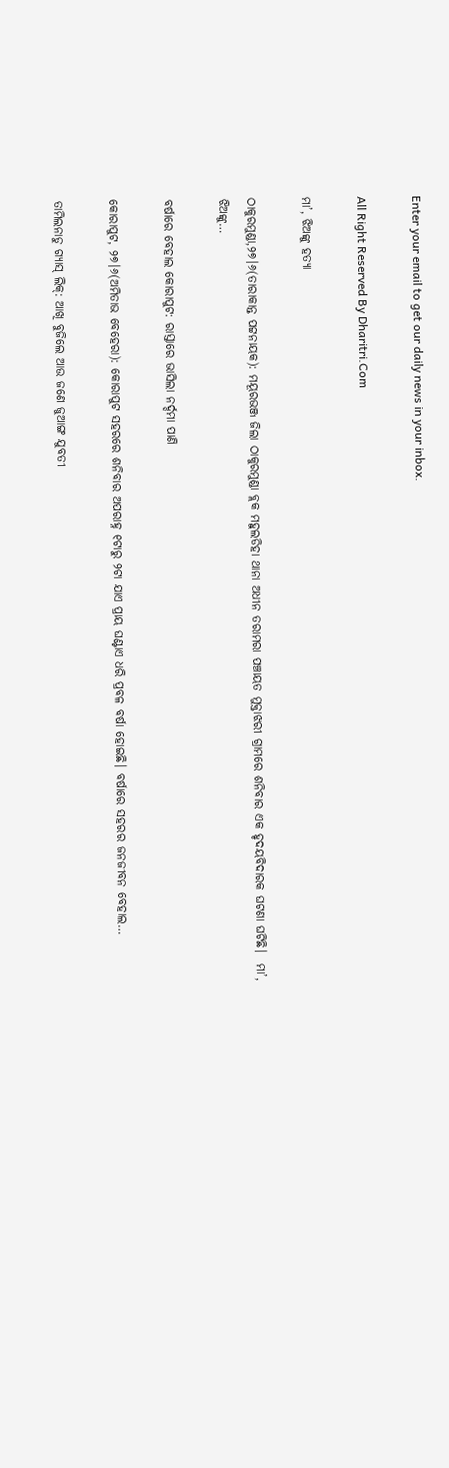Enter your email to get our daily news in your inbox.

All Right Reserved By Dharitri.Com

ମା’, ଝିଅଙ୍କୁ ହତ୍ୟା

ଠାକୁରମୁଣ୍ଡା,୨୭।୬(ତାରାକାନ୍ତ ପଟ୍ଟନାୟକ): ମୟୂରଭଞ୍ଜ ଜିଲା ଠାକୁରମୁଣ୍ଡା ବ୍ଲକ ମହୁଲଡିହା ଥାନା ଅଧୀନ ତରାମରା ପଞ୍ଚାୟତ ମୁକ୍ତାଝରୀ ଗ୍ରାମରେ ଶନିବାର ଏକ ହୃଦୟବିଦାରକ ଘଟଣା ଘଟିଛି।  ମା’, ଝିଅଙ୍କୁ…

ବର୍ଷାରେ ବେହାଲ କୋରାପୁଟ: ରାସ୍ତାରେ ଭାସିଲା ନର୍ଦ୍ଦମା ପାଣି

କୋରାପୁଟ, ୨୭।୬(ଅମିତାଭ ବେହେରା): କୋରାପୁଟ ସହରରେ ଶନିବାର ଅପରାହ୍ନ ୧ଟାରୁ ୨ଟା ଯାଏ ପ୍ରାୟ ଘଣ୍ଟାଏ ଧରି ପ୍ରବଳ ବର୍ଷା ହୋଇଛି। ବର୍ଷାରେ ସହରର ଜନଜୀବନ ବେହାଲ…

ତାମିଲନାଡୁ ଗ୍ୟାସ୍‌ ଲିକ୍‌: ଆଖି ବୁଜିଲେ ଆଉ ଜଣେ ଜୁଆଙ୍ଗ ଯୁବତୀ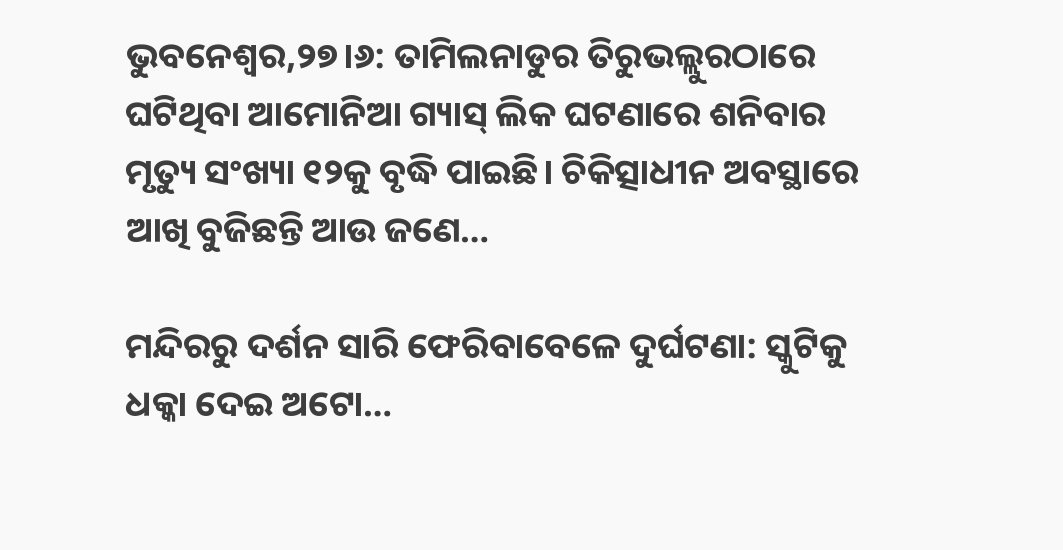ଭୁବନେଶ୍ୱର,୨୭।୬: ତାମିଲନାଡୁର ତିରୁଭଲ୍ଲୁରଠାରେ ଘଟିଥିବା ଆମୋନିଆ ଗ୍ୟାସ୍‌ ଲିକ ଘଟଣାରେ ଶନିବାର ମୃତ୍ୟୁ ସଂଖ୍ୟା ୧୨କୁ ବୃଦ୍ଧି ପାଇଛି। ଚିକିତ୍ସାଧୀନ ଅବସ୍ଥାରେ ଆଖି ବୁଜିଛନ୍ତି ଆଉ ଜଣେ…

ମନ୍ଦିରରୁ ଦର୍ଶନ ସାରି ଫେରିବାବେଳେ ଦୁର୍ଘଟଣା: ସ୍କୁଟିକୁ ଧକ୍କା ଦେଇ ଅଟୋ…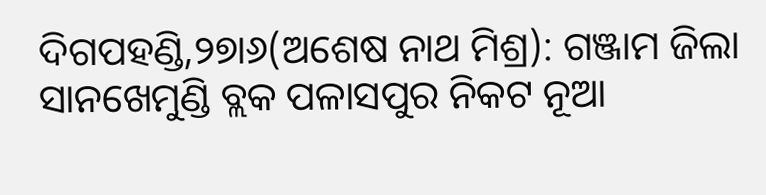ଦିଗପହଣ୍ଡି,୨୭ା୬(ଅଶେଷ ନାଥ ମିଶ୍ର): ଗଞ୍ଜାମ ଜିଲା ସାନଖେମୁଣ୍ଡି ବ୍ଲକ ପଳାସପୁର ନିକଟ ନୂଆ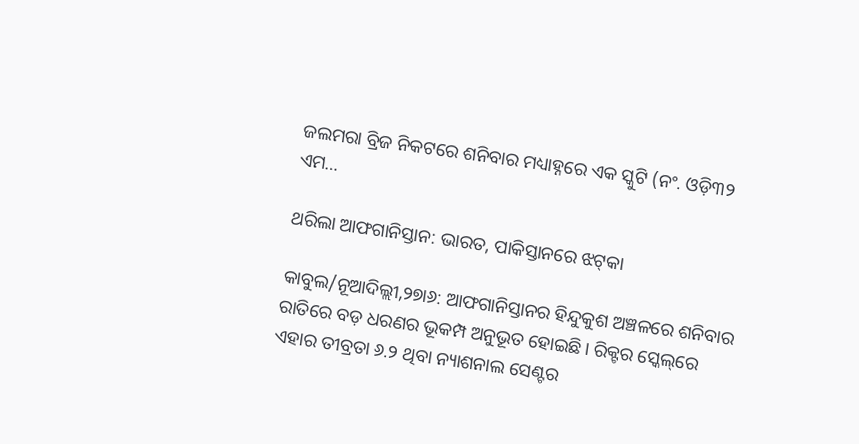ଜଲମରା ବ୍ରିଜ ନିକଟରେ ଶନିବାର ମଧ୍ୟାହ୍ନରେ ଏକ ସ୍କୁଟି (ନଂ. ଓଡ଼ି୩୨ ଏମ…

ଥରିଲା ଆଫଗାନିସ୍ତାନ: ଭାରତ, ପାକିସ୍ତାନରେ ଝଟ୍‌କା

କାବୁଲ/ନୂଆଦିଲ୍ଲୀ,୨୭ା୬: ଆଫଗାନିସ୍ତାନର ହିନ୍ଦୁକୁଶ ଅଞ୍ଚଳରେ ଶନିବାର ରାତିରେ ବଡ଼ ଧରଣର ଭୂକମ୍ପ ଅନୁଭୂତ ହୋଇଛି। ରିକ୍ଟର ସ୍କେଲ୍‌ରେ ଏହାର ତୀବ୍ରତା ୬.୨ ଥିବା ନ୍ୟାଶନାଲ ସେଣ୍ଟର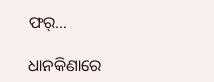ଫର୍‌…

ଧାନକିଣାରେ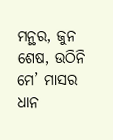ମନ୍ଥର, ଜୁନ ଶେଷ, ଉଠିନି ମେ’ ମାସର ଧାନ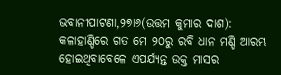ଭବାନୀପାଟଣା,୨୭ା୬(ଉତ୍ତମ କୁମାର ଦାଶ): କଳାହାଣ୍ଡିରେ ଗତ ମେ ୨୦ରୁ ରବି ଧାନ ମଣ୍ଡି ଆରମ୍ଭ ହୋଇଥିବାବେଳେ ଏପର୍ଯ୍ୟନ୍ତ ଉକ୍ତ ମାସର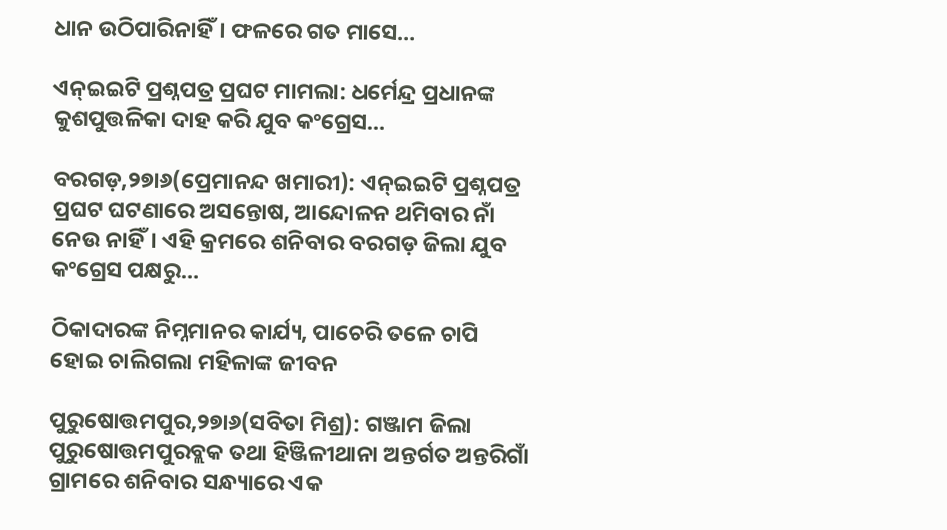ଧାନ ଉଠିପାରିନାହିଁ। ଫଳରେ ଗତ ମାସେ…

ଏନ୍‌ଇଇଟି ପ୍ରଶ୍ନପତ୍ର ପ୍ରଘଟ ମାମଲା: ଧର୍ମେନ୍ଦ୍ର ପ୍ରଧାନଙ୍କ କୁଶପୁତ୍ତଳିକା ଦାହ କରି ଯୁବ କଂଗ୍ରେସ…

ବରଗଡ଼,୨୭ା୬(ପ୍ରେମାନନ୍ଦ ଖମାରୀ): ଏନ୍‌ଇଇଟି ପ୍ରଶ୍ନପତ୍ର ପ୍ରଘଟ ଘଟଣାରେ ଅସନ୍ତୋଷ, ଆନ୍ଦୋଳନ ଥମିବାର ନାଁ ନେଉ ନାହିଁ। ଏହି କ୍ରମରେ ଶନିବାର ବରଗଡ଼ ଜିଲା ଯୁବ କଂଗ୍ରେସ ପକ୍ଷରୁ…

ଠିକାଦାରଙ୍କ ନିମ୍ନମାନର କାର୍ଯ୍ୟ, ପାଚେରି ତଳେ ଚାପି ହୋଇ ଚାଲିଗଲା ମହିଳାଙ୍କ ଜୀବନ

ପୁରୁଷୋତ୍ତମପୁର,୨୭ା୬(ସବିତା ମିଶ୍ର): ଗଞ୍ଜାମ ଜିଲା ପୁରୁଷୋତ୍ତମପୁରବ୍ଲକ ତଥା ହିଞ୍ଜିଳୀଥାନା ଅନ୍ତର୍ଗତ ଅନ୍ତରିଗାଁ ଗ୍ରାମରେ ଶନିବାର ସନ୍ଧ୍ୟାରେ ଏକ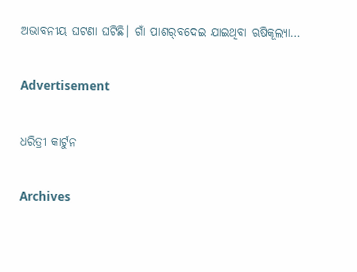ଅଭାବନୀୟ ଘଟଣା ଘଟିଛି। ଗାଁ ପାଶର୍‌ବଦେଇ ଯାଇଥିବା ଋଷିକୂଲ୍ୟା…

Advertisement

ଧରିତ୍ରୀ କାର୍ଟୁନ

Archives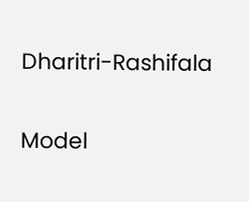Dharitri-Rashifala

Model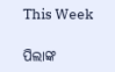This Week

ପିଲାଙ୍କ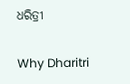ଧରିତ୍ରୀ

Why Dharitri